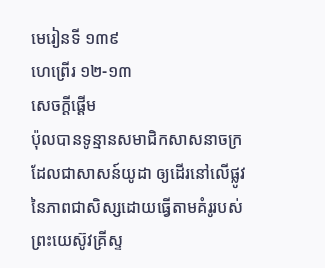មេរៀនទី ១៣៩
ហេព្រើរ ១២-១៣
សេចក្ដីផ្ដើម
ប៉ុលបានទូន្មានសមាជិកសាសនាចក្រដែលជាសាសន៍យូដា ឲ្យដើរនៅលើផ្លូវនៃភាពជាសិស្សដោយធ្វើតាមគំរូរបស់ព្រះយេស៊ូវគ្រីស្ទ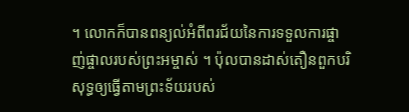។ លោកក៏បានពន្យល់អំពីពរជ័យនៃការទទួលការផ្ចាញ់ផ្ចាលរបស់ព្រះអម្ចាស់ ។ ប៉ុលបានដាស់តឿនពួកបរិសុទ្ធឲ្យធ្វើតាមព្រះទ័យរបស់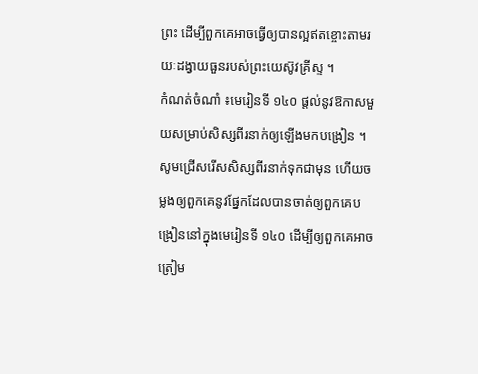ព្រះ ដើម្បីពួកគេអាចធ្វើឲ្យបានល្អឥតខ្ចោះតាមរយៈដង្វាយធួនរបស់ព្រះយេស៊ូវគ្រីស្ទ ។
កំណត់ចំណាំ ៖មេរៀនទី ១៤០ ផ្ដល់នូវឱកាសមួយសម្រាប់សិស្សពីរនាក់ឲ្យឡើងមកបង្រៀន ។ សូមជ្រើសរើសសិស្សពីរនាក់ទុកជាមុន ហើយចម្លងឲ្យពួកគេនូវផ្នែកដែលបានចាត់ឲ្យពួកគេបង្រៀននៅក្នុងមេរៀនទី ១៤០ ដើម្បីឲ្យពួកគេអាចត្រៀម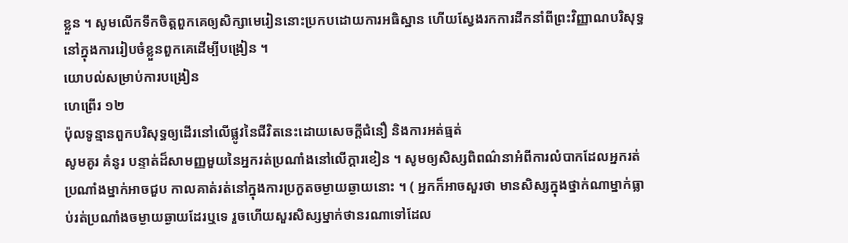ខ្លួន ។ សូមលើកទឹកចិត្តពួកគេឲ្យសិក្សាមេរៀននោះប្រកបដោយការអធិស្ឋាន ហើយស្វែងរកការដឹកនាំពីព្រះវិញ្ញាណបរិសុទ្ធនៅក្នុងការរៀបចំខ្លួនពួកគេដើម្បីបង្រៀន ។
យោបល់សម្រាប់ការបង្រៀន
ហេព្រើរ ១២
ប៉ុលទូន្មានពួកបរិសុទ្ធឲ្យដើរនៅលើផ្លូវនៃជីវិតនេះដោយសេចក្ដីជំនឿ និងការអត់ធ្មត់
សូមគូរ គំនូរ បន្ទាត់ដ៏សាមញ្ញមួយនៃអ្នករត់ប្រណាំងនៅលើក្ដារខៀន ។ សូមឲ្យសិស្សពិពណ៌នាអំពីការលំបាកដែលអ្នករត់ប្រណាំងម្នាក់អាចជួប កាលគាត់រត់នៅក្នុងការប្រកួតចម្ងាយឆ្ងាយនោះ ។ ( អ្នកក៏អាចសួរថា មានសិស្សក្នុងថ្នាក់ណាម្នាក់ធ្លាប់រត់ប្រណាំងចម្ងាយឆ្ងាយដែរឬទេ រួចហើយសួរសិស្សម្នាក់ថានរណាទៅដែល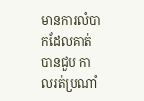មានការលំបាកដែលគាត់បានជួប កាលរត់ប្រណាំ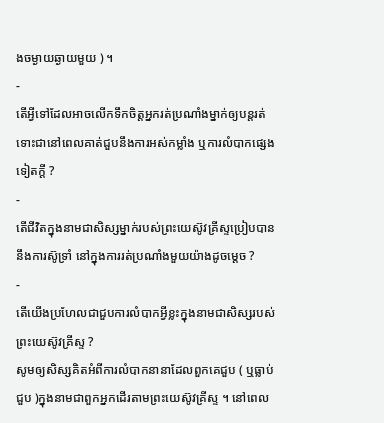ងចម្ងាយឆ្ងាយមួយ ) ។
-
តើអ្វីទៅដែលអាចលើកទឹកចិត្តអ្នករត់ប្រណាំងម្នាក់ឲ្យបន្តរត់ ទោះជានៅពេលគាត់ជួបនឹងការអស់កម្លាំង ឬការលំបាកផ្សេងទៀតក្ដី ?
-
តើជីវិតក្នុងនាមជាសិស្សម្នាក់របស់ព្រះយេស៊ូវគ្រីស្ទប្រៀបបាននឹងការស៊ូទ្រាំ នៅក្នុងការរត់ប្រណាំងមួយយ៉ាងដូចម្ដេច ?
-
តើយើងប្រហែលជាជួបការលំបាកអ្វីខ្លះក្នុងនាមជាសិស្សរបស់ព្រះយេស៊ូវគ្រីស្ទ ?
សូមឲ្យសិស្សគិតអំពីការលំបាកនានាដែលពួកគេជួប ( ឬធ្លាប់ជួប )ក្នុងនាមជាពួកអ្នកដើរតាមព្រះយេស៊ូវគ្រីស្ទ ។ នៅពេល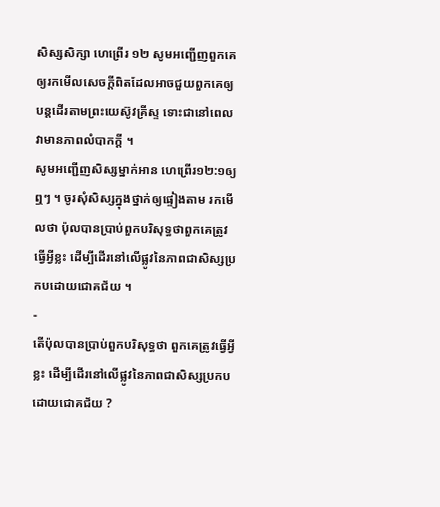សិស្សសិក្សា ហេព្រើរ ១២ សូមអញ្ជើញពួកគេឲ្យរកមើលសេចក្ដីពិតដែលអាចជួយពួកគេឲ្យបន្តដើរតាមព្រះយេស៊ូវគ្រីស្ទ ទោះជានៅពេលវាមានភាពលំបាកក្ដី ។
សូមអញ្ជើញសិស្សម្នាក់អាន ហេព្រើរ១២:១ឲ្យឮៗ ។ ចូរសុំសិស្សក្នុងថ្នាក់ឲ្យផ្ទៀងតាម រកមើលថា ប៉ុលបានប្រាប់ពួកបរិសុទ្ធថាពួកគេត្រូវធ្វើអ្វីខ្លះ ដើម្បីដើរនៅលើផ្លូវនៃភាពជាសិស្សប្រកបដោយជោគជ័យ ។
-
តើប៉ុលបានប្រាប់ពួកបរិសុទ្ធថា ពួកគេត្រូវធ្វើអ្វីខ្លះ ដើម្បីដើរនៅលើផ្លូវនៃភាពជាសិស្សប្រកបដោយជោគជ័យ ?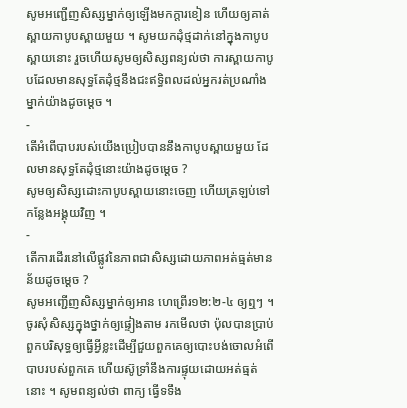សូមអញ្ជើញសិស្សម្នាក់ឲ្យឡើងមកក្ដារខៀន ហើយឲ្យគាត់ស្ពាយកាបូបស្ពាយមួយ ។ សូមយកដុំថ្មដាក់នៅក្នុងកាបូបស្ពាយនោះ រួចហើយសូមឲ្យសិស្សពន្យល់ថា ការស្ពាយកាបូបដែលមានសុទ្ធតែដុំថ្មនឹងជះឥទ្ធិពលដល់អ្នករត់ប្រណាំងម្នាក់យ៉ាងដូចម្ដេច ។
-
តើអំពើបាបរបស់យើងប្រៀបបាននឹងកាបូបស្ពាយមួយ ដែលមានសុទ្ធតែដុំថ្មនោះយ៉ាងដូចម្ដេច ?
សូមឲ្យសិស្សដោះកាបូបស្ពាយនោះចេញ ហើយត្រឡប់ទៅកន្លែងអង្គុយវិញ ។
-
តើការដើរនៅលើផ្លូវនៃភាពជាសិស្សដោយភាពអត់ធ្មត់មានន័យដូចម្ដេច ?
សូមអញ្ជើញសិស្សម្នាក់ឲ្យអាន ហេព្រើរ១២:២-៤ ឲ្យឮៗ ។ ចូរសុំសិស្សក្នុងថ្នាក់ឲ្យផ្ទៀងតាម រកមើលថា ប៉ុលបានប្រាប់ពួកបរិសុទ្ធឲ្យធ្វើអ្វីខ្លះដើម្បីជួយពួកគេឲ្យបោះបង់ចោលអំពើបាបរបស់ពួកគេ ហើយស៊ូទ្រាំនឹងការផ្ទុយដោយអត់ធ្មត់នោះ ។ សូមពន្យល់ថា ពាក្យ ធ្វើទទឹង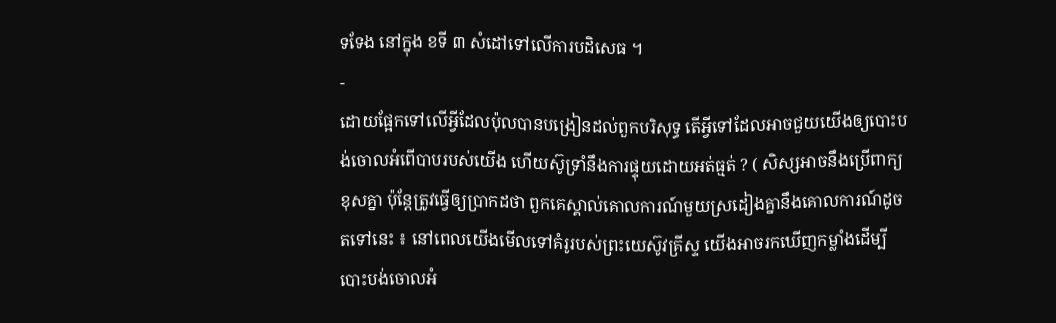ទទែង នៅក្នុង ខទី ៣ សំដៅទៅលើការបដិសេធ ។
-
ដោយផ្អែកទៅលើអ្វីដែលប៉ុលបានបង្រៀនដល់ពួកបរិសុទ្ធ តើអ្វីទៅដែលអាចជួយយើងឲ្យបោះបង់ចោលអំពើបាបរបស់យើង ហើយស៊ូទ្រាំនឹងការផ្ទុយដោយអត់ធ្មត់ ? ( សិស្សអាចនឹងប្រើពាក្យខុសគ្នា ប៉ុន្តែត្រូវធ្វើឲ្យប្រាកដថា ពួកគេស្គាល់គោលការណ៍មួយស្រដៀងគ្នានឹងគោលការណ៍ដូចតទៅនេះ ៖ នៅពេលយើងមើលទៅគំរូរបស់ព្រះយេស៊ូវគ្រីស្ទ យើងអាចរកឃើញកម្លាំងដើម្បីបោះបង់ចោលអំ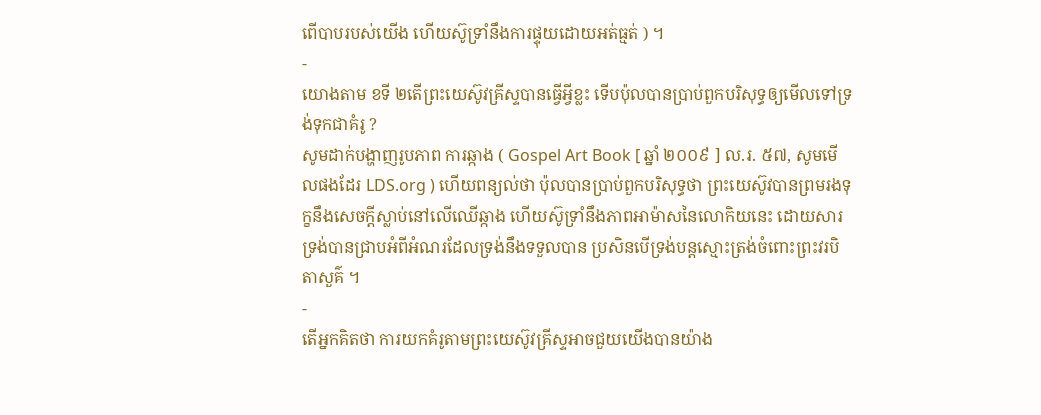ពើបាបរបស់យើង ហើយស៊ូទ្រាំនឹងការផ្ទុយដោយអត់ធ្មត់ ) ។
-
យោងតាម ខទី ២តើព្រះយេស៊ូវគ្រីស្ទបានធ្វើអ្វីខ្លះ ទើបប៉ុលបានប្រាប់ពួកបរិសុទ្ធឲ្យមើលទៅទ្រង់ទុកជាគំរូ ?
សូមដាក់បង្ហាញរូបភាព ការឆ្កាង ( Gospel Art Book [ ឆ្នាំ ២០០៩ ] ល.រ. ៥៧, សូមមើលផងដែរ LDS.org ) ហើយពន្យល់ថា ប៉ុលបានប្រាប់ពួកបរិសុទ្ធថា ព្រះយេស៊ូវបានព្រមរងទុក្ខនឹងសេចក្ដីស្លាប់នៅលើឈើឆ្កាង ហើយស៊ូទ្រាំនឹងភាពអាម៉ាសនៃលោកិយនេះ ដោយសារទ្រង់បានជ្រាបអំពីអំណរដែលទ្រង់នឹងទទួលបាន ប្រសិនបើទ្រង់បន្តស្មោះត្រង់ចំពោះព្រះវរបិតាសួគ៌ ។
-
តើអ្នកគិតថា ការយកគំរូតាមព្រះយេស៊ូវគ្រីស្ទអាចជួយយើងបានយ៉ាង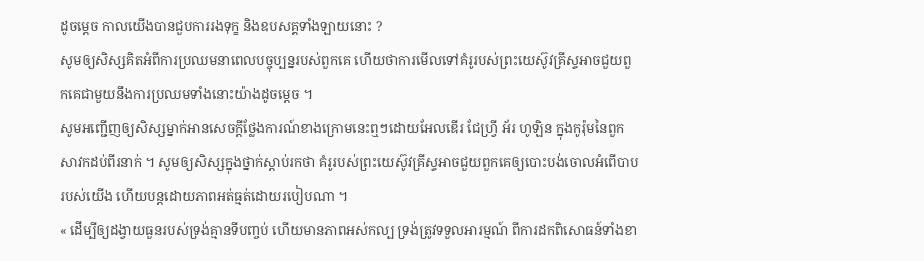ដូចម្ដេច កាលយើងបានជួបការរងទុក្ខ និងឧបសគ្គទាំងឡាយនោះ ?
សូមឲ្យសិស្សគិតអំពីការប្រឈមនាពេលបច្ចុប្បន្នរបស់ពួកគេ ហើយថាការមើលទៅគំរូរបស់ព្រះយេស៊ូវគ្រីស្ទអាចជួយពួកគេជាមួយនឹងការប្រឈមទាំងនោះយ៉ាងដូចម្ដេច ។
សូមអញ្ជើញឲ្យសិស្សម្នាក់អានសេចក្ដីថ្លែងការណ៍ខាងក្រោមនេះឮៗដោយអែលឌើរ ជែហ្វ្រី អ័រ ហូឡិន ក្នុងកូរ៉ុមនៃពួកសាវកដប់ពីរនាក់ ។ សូមឲ្យសិស្សក្នុងថ្នាក់ស្ដាប់រកថា គំរូរបស់ព្រះយេស៊ូវគ្រីស្ទអាចជួយពួកគេឲ្យបោះបង់ចោលអំពើបាបរបស់យើង ហើយបន្តដោយភាពអត់ធ្មត់ដោយរបៀបណា ។
« ដើម្បីឲ្យដង្វាយធួនរបស់ទ្រង់គ្មានទីបញ្ចប់ ហើយមានភាពអស់កល្ប ទ្រង់ត្រូវទទួលអារម្មណ៍ ពីការដកពិសោធន៍ទាំងខា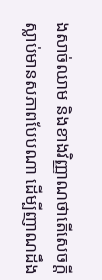ងសាច់ឈាម និងខាងវិញ្ញាណថាតើសេចក្ដីស្លាប់មានសភាពបែបណា ដើម្បីញាណដឹង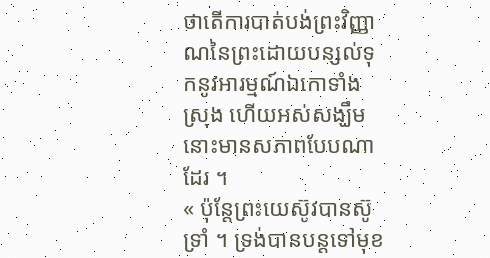ថាតើការបាត់បង់ព្រះវិញ្ញាណនៃព្រះដោយបន្សល់ទុកនូវអារម្មណ៍ឯកោទាំងស្រុង ហើយអស់សង្ឃឹមនោះមានសភាពបែបណាដែរ ។
« ប៉ុន្តែព្រះយេស៊ូវបានស៊ូទ្រាំ ។ ទ្រង់បានបន្តទៅមុខ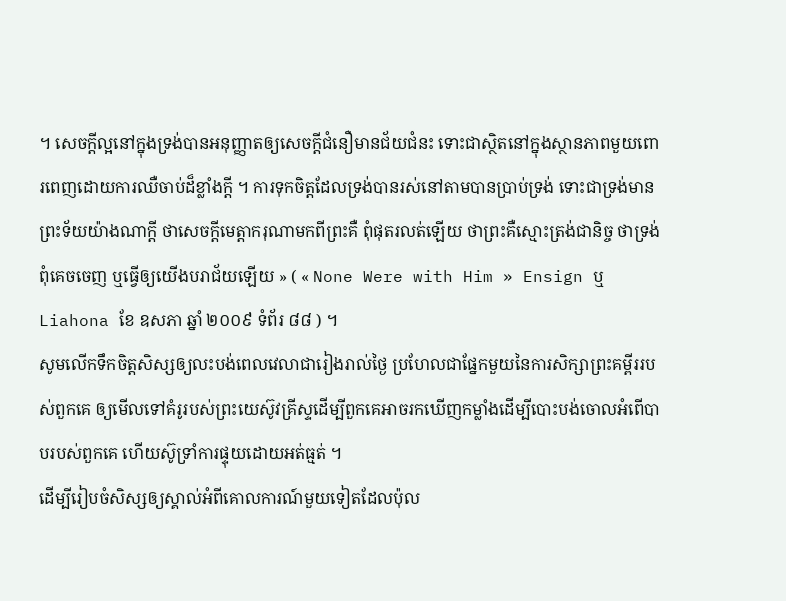។ សេចក្ដីល្អនៅក្នុងទ្រង់បានអនុញ្ញាតឲ្យសេចក្ដីជំនឿមានជ័យជំនះ ទោះជាស្ថិតនៅក្នុងស្ថានភាពមួយពោរពេញដោយការឈឺចាប់ដ៏ខ្លាំងក្ដី ។ ការទុកចិត្តដែលទ្រង់បានរស់នៅតាមបានប្រាប់ទ្រង់ ទោះជាទ្រង់មានព្រះទ័យយ៉ាងណាក្ដី ថាសេចក្ដីមេត្តាករុណាមកពីព្រះគឺ ពុំផុតរលត់ឡើយ ថាព្រះគឺស្មោះត្រង់ជានិច្ច ថាទ្រង់ពុំគេចចេញ ឬធ្វើឲ្យយើងបរាជ័យឡើយ » ( « None Were with Him » Ensign ឬ Liahona ខែ ឧសភា ឆ្នាំ ២០០៩ ទំព័រ ៨៨ ) ។
សូមលើកទឹកចិត្តសិស្សឲ្យលះបង់ពេលវេលាជារៀងរាល់ថ្ងៃ ប្រហែលជាផ្នែកមួយនៃការសិក្សាព្រះគម្ពីររបស់ពួកគេ ឲ្យមើលទៅគំរូរបស់ព្រះយេស៊ូវគ្រីស្ទដើម្បីពួកគេអាចរកឃើញកម្លាំងដើម្បីបោះបង់ចោលអំពើបាបរបស់ពួកគេ ហើយស៊ូទ្រាំការផ្ទុយដោយអត់ធ្មត់ ។
ដើម្បីរៀបចំសិស្សឲ្យស្គាល់អំពីគោលការណ៍មួយទៀតដែលប៉ុល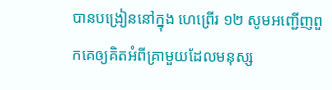បានបង្រៀននៅក្នុង ហេព្រើរ ១២ សូមអញ្ជើញពួកគេឲ្យគិតអំពីគ្រាមួយដែលមនុស្ស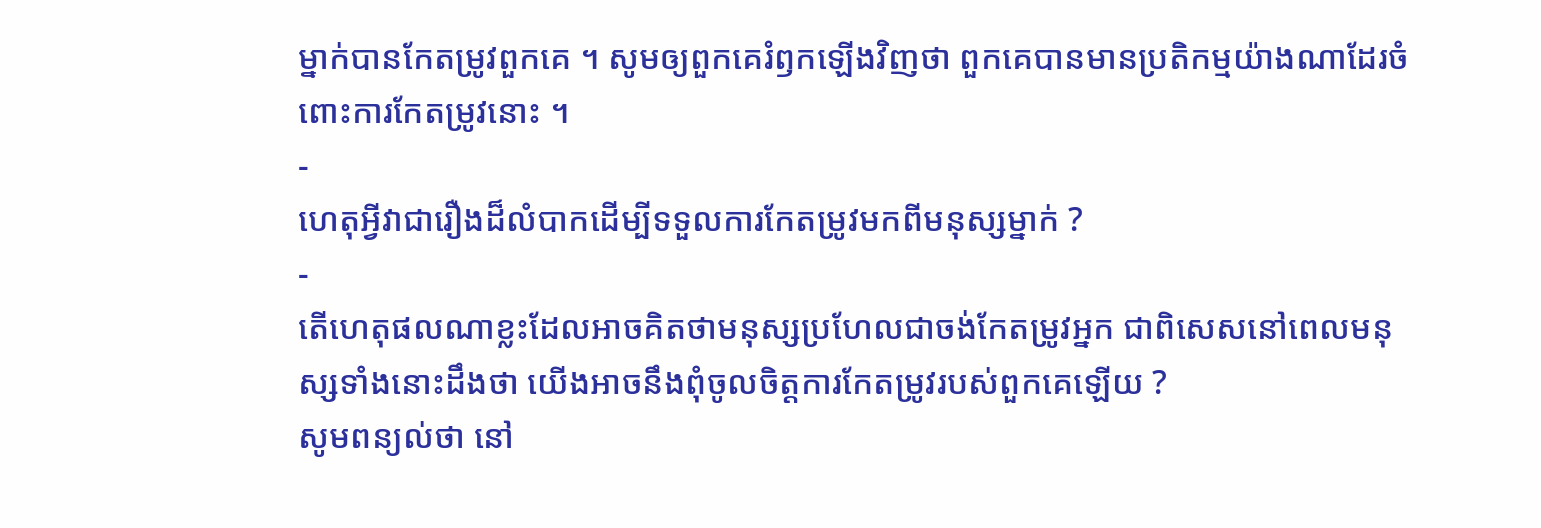ម្នាក់បានកែតម្រូវពួកគេ ។ សូមឲ្យពួកគេរំឭកឡើងវិញថា ពួកគេបានមានប្រតិកម្មយ៉ាងណាដែរចំពោះការកែតម្រូវនោះ ។
-
ហេតុអ្វីវាជារឿងដ៏លំបាកដើម្បីទទួលការកែតម្រូវមកពីមនុស្សម្នាក់ ?
-
តើហេតុផលណាខ្លះដែលអាចគិតថាមនុស្សប្រហែលជាចង់កែតម្រូវអ្នក ជាពិសេសនៅពេលមនុស្សទាំងនោះដឹងថា យើងអាចនឹងពុំចូលចិត្តការកែតម្រូវរបស់ពួកគេឡើយ ?
សូមពន្យល់ថា នៅ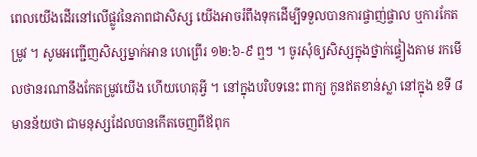ពេលយើងដើរនៅលើផ្លូវនៃភាពជាសិស្ស យើងអាចរំពឹងទុកដើម្បីទទួលបានការផ្ចាញ់ផ្ចាល ឬការកែតម្រូវ ។ សូមអញ្ជើញសិស្សម្នាក់អាន ហេព្រើរ ១២:៦-៩ ឮៗ ។ ចូរសុំឲ្យសិស្សក្នុងថ្នាក់ផ្ទៀងតាម រកមើលថានរណានឹងកែតម្រូវយើង ហើយហេតុអ្វី ។ នៅក្នុងបរិបទនេះ ពាក្យ កូនឥតខាន់ស្លា នៅក្នុង ខទី ៨ មានន័យថា ជាមនុស្សដែលបានកើតចេញពីឪពុក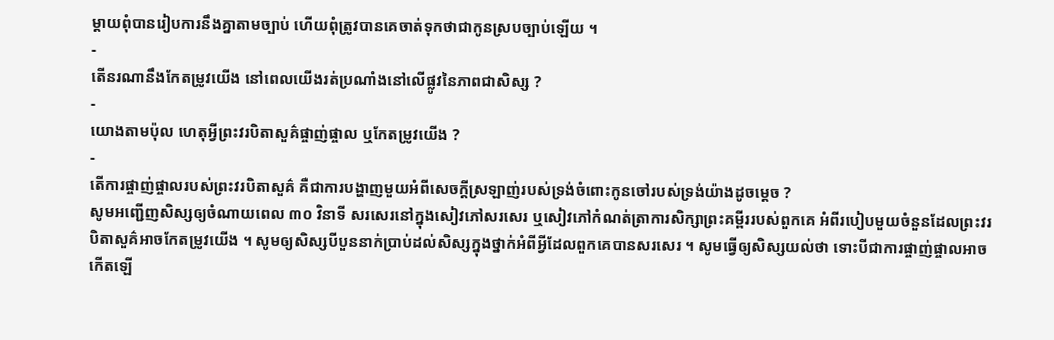ម្ដាយពុំបានរៀបការនឹងគ្នាតាមច្បាប់ ហើយពុំត្រូវបានគេចាត់ទុកថាជាកូនស្របច្បាប់ឡើយ ។
-
តើនរណានឹងកែតម្រូវយើង នៅពេលយើងរត់ប្រណាំងនៅលើផ្លូវនៃភាពជាសិស្ស ?
-
យោងតាមប៉ុល ហេតុអ្វីព្រះវរបិតាសួគ៌ផ្ចាញ់ផ្ចាល ឬកែតម្រូវយើង ?
-
តើការផ្ចាញ់ផ្ចាលរបស់ព្រះវរបិតាសួគ៌ គឺជាការបង្ហាញមួយអំពីសេចក្ដីស្រឡាញ់របស់ទ្រង់ចំពោះកូនចៅរបស់ទ្រង់យ៉ាងដូចម្ដេច ?
សូមអញ្ជើញសិស្សឲ្យចំណាយពេល ៣០ វិនាទី សរសេរនៅក្នុងសៀវភៅសរសេរ ឬសៀវភៅកំណត់ត្រាការសិក្សាព្រះគម្ពីររបស់ពួកគេ អំពីរបៀបមួយចំនួនដែលព្រះវរបិតាសួគ៌អាចកែតម្រូវយើង ។ សូមឲ្យសិស្សបីបួននាក់ប្រាប់ដល់សិស្សក្នុងថ្នាក់អំពីអ្វីដែលពួកគេបានសរសេរ ។ សូមធ្វើឲ្យសិស្សយល់ថា ទោះបីជាការផ្ចាញ់ផ្ចាលអាចកើតឡើ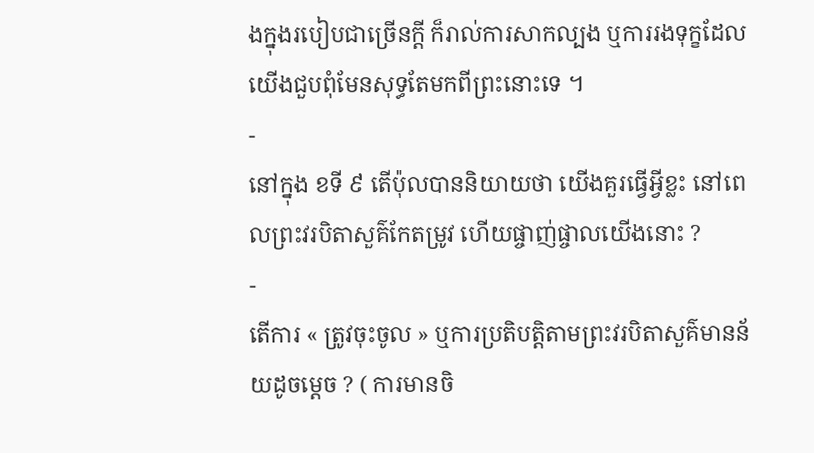ងក្នុងរបៀបជាច្រើនក្ដី ក៏រាល់ការសាកល្បង ឬការរងទុក្ខដែលយើងជួបពុំមែនសុទ្ធតែមកពីព្រះនោះទេ ។
-
នៅក្នុង ខទី ៩ តើប៉ុលបាននិយាយថា យើងគួរធ្វើអ្វីខ្លះ នៅពេលព្រះវរបិតាសួគ៌កែតម្រូវ ហើយផ្ចាញ់ផ្ចាលយើងនោះ ?
-
តើការ « ត្រូវចុះចូល » ឬការប្រតិបត្តិតាមព្រះវរបិតាសួគ៌មានន័យដូចម្ដេច ? ( ការមានចិ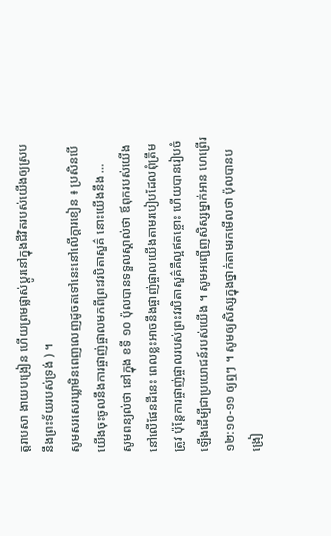ត្តរាបសា ងាយបង្រៀន ហើយព្រមផ្លាស់ប្ដូរនៅក្នុងជីវិតរបស់យើងឲ្យស្របនឹងព្រះទ័យរបស់ទ្រង់ ) ។
សូមសរសេរឃ្លាមិនពេញលេញដូចតទៅនេះនៅលើក្ដារខៀន ៖ ប្រសិនបើយើងចុះចូលនឹងការផ្ចាញ់ផ្ចាលមកពីព្រះវរបិតាសួគ៌ នោះយើងនឹង …
សូមពន្យល់ថា នៅក្នុង ខទី ១០ ប៉ុលបានទទួលស្គាល់ថា ឪពុករបស់យើងនៅលើផែនដីនេះ ពេលខ្លះអាចនឹងផ្ចាញ់ផ្ចាលយើងតាមរបៀបដែលពុំត្រឹមត្រូវ ប៉ុន្តែការផ្ចាញ់ផ្ចាលរបស់ព្រះវរបិតាសួគ៌គឺល្អឥតខ្ចោះ ហើយបានរៀបចំឡើងដើម្បីជាប្រយោជន៍របស់យើង ។ សូមអញ្ជើញសិស្សម្នាក់អាន ហេព្រើរ ១២:១០-១១ ឲ្យឮៗ ។ សូមឲ្យសិស្សក្នុងថ្នាក់តាមរកមើលថា ប៉ុលបានបង្រៀ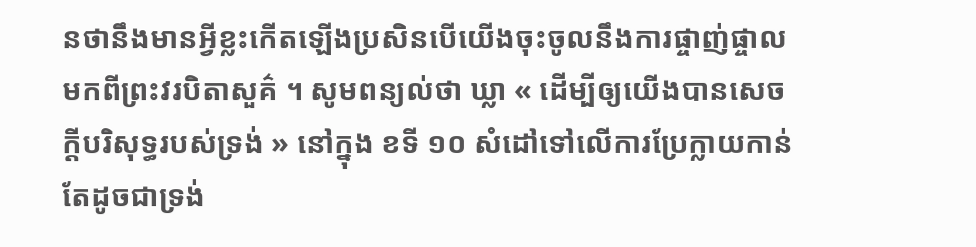នថានឹងមានអ្វីខ្លះកើតឡើងប្រសិនបើយើងចុះចូលនឹងការផ្ចាញ់ផ្ចាលមកពីព្រះវរបិតាសួគ៌ ។ សូមពន្យល់ថា ឃ្លា « ដើម្បីឲ្យយើងបានសេចក្តីបរិសុទ្ធរបស់ទ្រង់ » នៅក្នុង ខទី ១០ សំដៅទៅលើការប្រែក្លាយកាន់តែដូចជាទ្រង់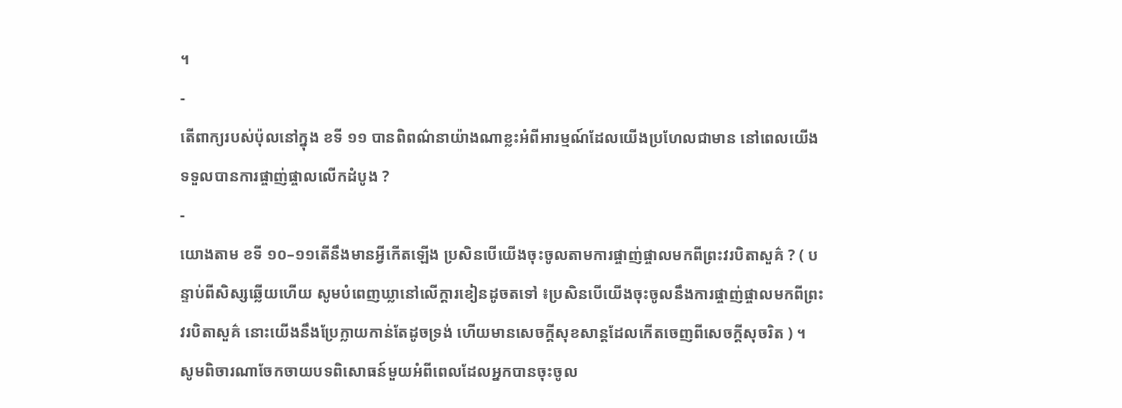។
-
តើពាក្យរបស់ប៉ុលនៅក្នុង ខទី ១១ បានពិពណ៌នាយ៉ាងណាខ្លះអំពីអារម្មណ៍ដែលយើងប្រហែលជាមាន នៅពេលយើងទទួលបានការផ្ចាញ់ផ្ចាលលើកដំបូង ?
-
យោងតាម ខទី ១០–១១តើនឹងមានអ្វីកើតឡើង ប្រសិនបើយើងចុះចូលតាមការផ្ចាញ់ផ្ចាលមកពីព្រះវរបិតាសួគ៌ ? ( បន្ទាប់ពីសិស្សឆ្លើយហើយ សូមបំពេញឃ្លានៅលើក្ដារខៀនដូចតទៅ ៖ប្រសិនបើយើងចុះចូលនឹងការផ្ចាញ់ផ្ចាលមកពីព្រះវរបិតាសួគ៌ នោះយើងនឹងប្រែក្លាយកាន់តែដូចទ្រង់ ហើយមានសេចក្ដីសុខសាន្តដែលកើតចេញពីសេចក្ដីសុចរិត ) ។
សូមពិចារណាចែកចាយបទពិសោធន៍មួយអំពីពេលដែលអ្នកបានចុះចូល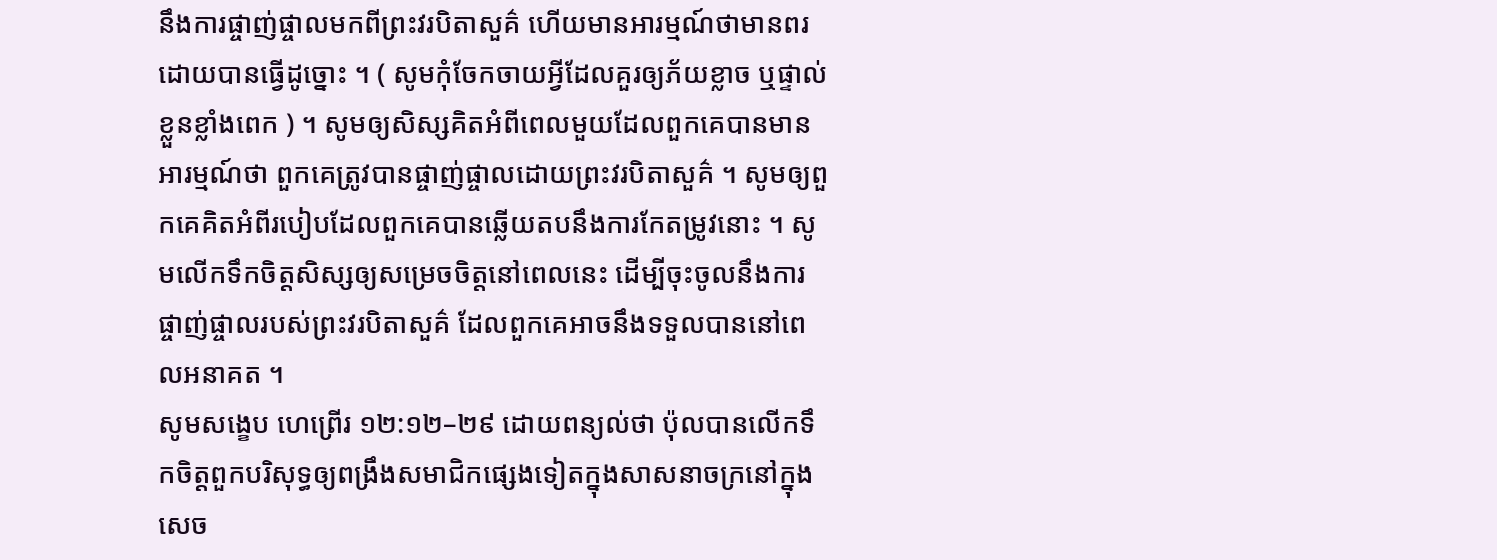នឹងការផ្ចាញ់ផ្ចាលមកពីព្រះវរបិតាសួគ៌ ហើយមានអារម្មណ៍ថាមានពរដោយបានធ្វើដូច្នោះ ។ ( សូមកុំចែកចាយអ្វីដែលគួរឲ្យភ័យខ្លាច ឬផ្ទាល់ខ្លួនខ្លាំងពេក ) ។ សូមឲ្យសិស្សគិតអំពីពេលមួយដែលពួកគេបានមានអារម្មណ៍ថា ពួកគេត្រូវបានផ្ចាញ់ផ្ចាលដោយព្រះវរបិតាសួគ៌ ។ សូមឲ្យពួកគេគិតអំពីរបៀបដែលពួកគេបានឆ្លើយតបនឹងការកែតម្រូវនោះ ។ សូមលើកទឹកចិត្តសិស្សឲ្យសម្រេចចិត្តនៅពេលនេះ ដើម្បីចុះចូលនឹងការផ្ចាញ់ផ្ចាលរបស់ព្រះវរបិតាសួគ៌ ដែលពួកគេអាចនឹងទទួលបាននៅពេលអនាគត ។
សូមសង្ខេប ហេព្រើរ ១២:១២–២៩ ដោយពន្យល់ថា ប៉ុលបានលើកទឹកចិត្តពួកបរិសុទ្ធឲ្យពង្រឹងសមាជិកផ្សេងទៀតក្នុងសាសនាចក្រនៅក្នុងសេច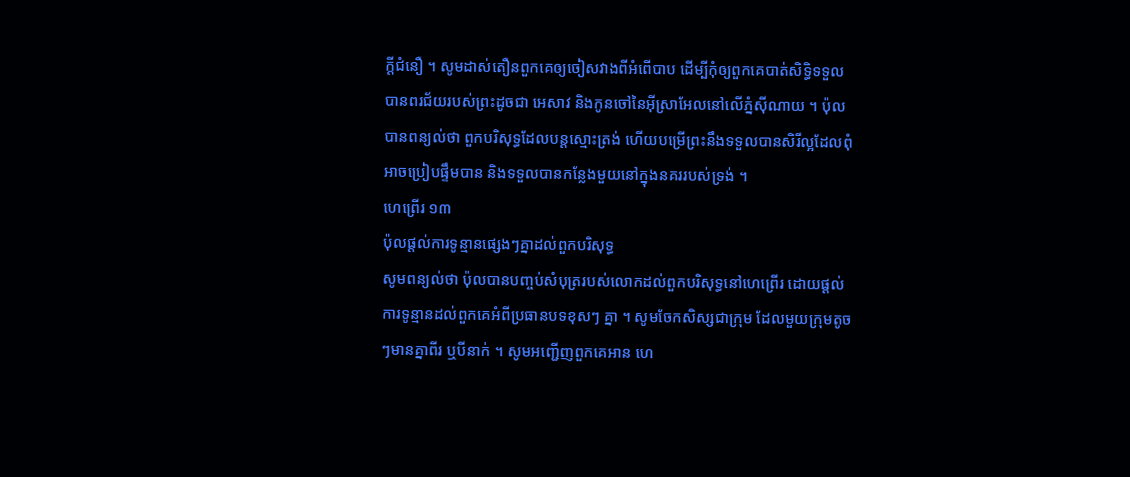ក្ដីជំនឿ ។ សូមដាស់តឿនពួកគេឲ្យចៀសវាងពីអំពើបាប ដើម្បីកុំឲ្យពួកគេបាត់សិទ្ធិទទួលបានពរជ័យរបស់ព្រះដូចជា អេសាវ និងកូនចៅនៃអ៊ីស្រាអែលនៅលើភ្នំស៊ីណាយ ។ ប៉ុលបានពន្យល់ថា ពួកបរិសុទ្ធដែលបន្តស្មោះត្រង់ ហើយបម្រើព្រះនឹងទទួលបានសិរីល្អដែលពុំអាចប្រៀបផ្ទឹមបាន និងទទួលបានកន្លែងមួយនៅក្នុងនគររបស់ទ្រង់ ។
ហេព្រើរ ១៣
ប៉ុលផ្ដល់ការទូន្មានផ្សេងៗគ្នាដល់ពួកបរិសុទ្ធ
សូមពន្យល់ថា ប៉ុលបានបញ្ចប់សំបុត្ររបស់លោកដល់ពួកបរិសុទ្ធនៅហេព្រើរ ដោយផ្ដល់ការទូន្មានដល់ពួកគេអំពីប្រធានបទខុសៗ គ្នា ។ សូមចែកសិស្សជាក្រុម ដែលមួយក្រុមតូចៗមានគ្នាពីរ ឬបីនាក់ ។ សូមអញ្ជើញពួកគេអាន ហេ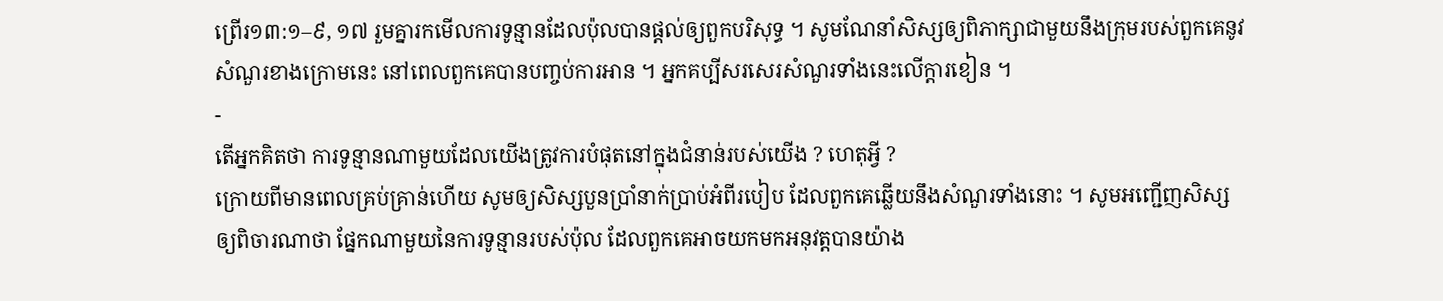ព្រើរ១៣:១–៩, ១៧ រួមគ្នារកមើលការទូន្មានដែលប៉ុលបានផ្ដល់ឲ្យពួកបរិសុទ្ធ ។ សូមណែនាំសិស្សឲ្យពិភាក្សាជាមួយនឹងក្រុមរបស់ពួកគេនូវសំណួរខាងក្រោមនេះ នៅពេលពួកគេបានបញ្ចប់ការអាន ។ អ្នកគប្បីសរសេរសំណួរទាំងនេះលើក្ដារខៀន ។
-
តើអ្នកគិតថា ការទូន្មានណាមួយដែលយើងត្រូវការបំផុតនៅក្នុងជំនាន់របស់យើង ? ហេតុអ្វី ?
ក្រោយពីមានពេលគ្រប់គ្រាន់ហើយ សូមឲ្យសិស្សបួនប្រាំនាក់ប្រាប់អំពីរបៀប ដែលពួកគេឆ្លើយនឹងសំណួរទាំងនោះ ។ សូមអញ្ជើញសិស្សឲ្យពិចារណាថា ផ្នែកណាមួយនៃការទូន្មានរបស់ប៉ុល ដែលពួកគេអាចយកមកអនុវត្តបានយ៉ាង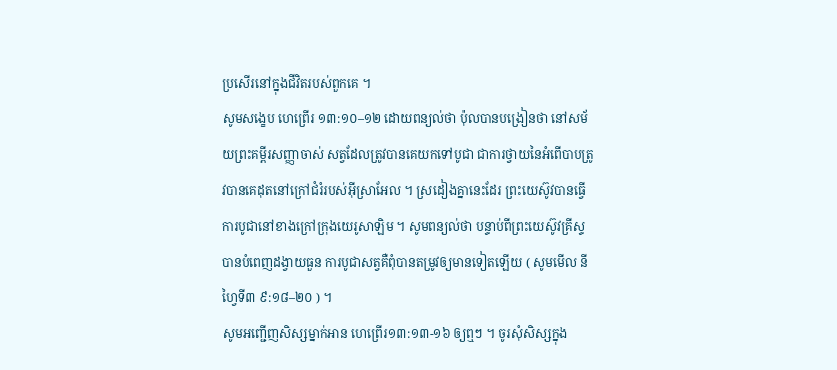ប្រសើរនៅក្នុងជីវិតរបស់ពួកគេ ។
សូមសង្ខេប ហេព្រើរ ១៣:១០–១២ ដោយពន្យល់ថា ប៉ុលបានបង្រៀនថា នៅសម័យព្រះគម្ពីរសញ្ញាចាស់ សត្វដែលត្រូវបានគេយកទៅបូជា ជាការថ្វាយនៃអំពើបាបត្រូវបានគេដុតនៅក្រៅជំរំរបស់អ៊ីស្រាអែល ។ ស្រដៀងគ្នានេះដែរ ព្រះយេស៊ូវបានធ្វើការបូជានៅខាងក្រៅក្រុងយេរូសាឡិម ។ សូមពន្យល់ថា បន្ទាប់ពីព្រះយេស៊ូវគ្រីស្ទបានបំពេញដង្វាយធួន ការបូជាសត្វគឺពុំបានតម្រូវឲ្យមានទៀតឡើយ ( សូមមើល នីហ្វៃទី៣ ៩:១៨–២០ ) ។
សូមអញ្ជើញសិស្សម្នាក់អាន ហេព្រើរ១៣:១៣-១៦ ឲ្យឮៗ ។ ចូរសុំសិស្សក្នុង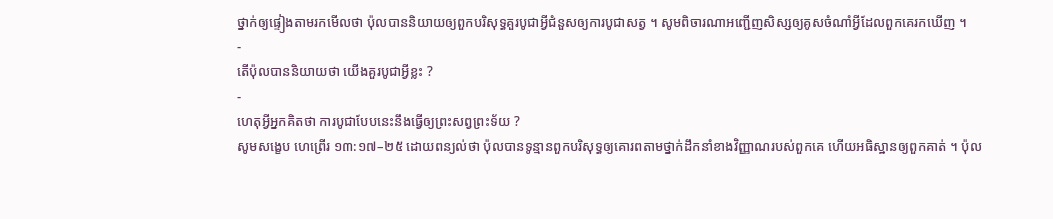ថ្នាក់ឲ្យផ្ទៀងតាមរកមើលថា ប៉ុលបាននិយាយឲ្យពួកបរិសុទ្ធគួរបូជាអ្វីជំនួសឲ្យការបូជាសត្វ ។ សូមពិចារណាអញ្ជើញសិស្សឲ្យគូសចំណាំអ្វីដែលពួកគេរកឃើញ ។
-
តើប៉ុលបាននិយាយថា យើងគួរបូជាអ្វីខ្លះ ?
-
ហេតុអ្វីអ្នកគិតថា ការបូជាបែបនេះនឹងធ្វើឲ្យព្រះសព្វព្រះទ័យ ?
សូមសង្ខេប ហេព្រើរ ១៣:១៧–២៥ ដោយពន្យល់ថា ប៉ុលបានទូន្មានពួកបរិសុទ្ធឲ្យគោរពតាមថ្នាក់ដឹកនាំខាងវិញ្ញាណរបស់ពួកគេ ហើយអធិស្ឋានឲ្យពួកគាត់ ។ ប៉ុល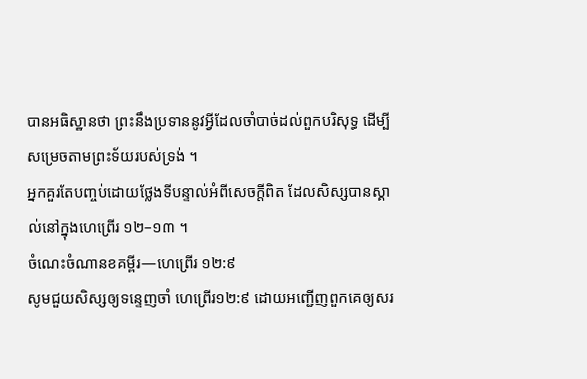បានអធិស្ឋានថា ព្រះនឹងប្រទាននូវអ្វីដែលចាំបាច់ដល់ពួកបរិសុទ្ធ ដើម្បីសម្រេចតាមព្រះទ័យរបស់ទ្រង់ ។
អ្នកគួរតែបញ្ចប់ដោយថ្លែងទីបន្ទាល់អំពីសេចក្ដីពិត ដែលសិស្សបានស្គាល់នៅក្នុងហេព្រើរ ១២–១៣ ។
ចំណេះចំណានខគម្ពីរ—ហេព្រើរ ១២:៩
សូមជួយសិស្សឲ្យទន្ទេញចាំ ហេព្រើរ១២:៩ ដោយអញ្ជើញពួកគេឲ្យសរ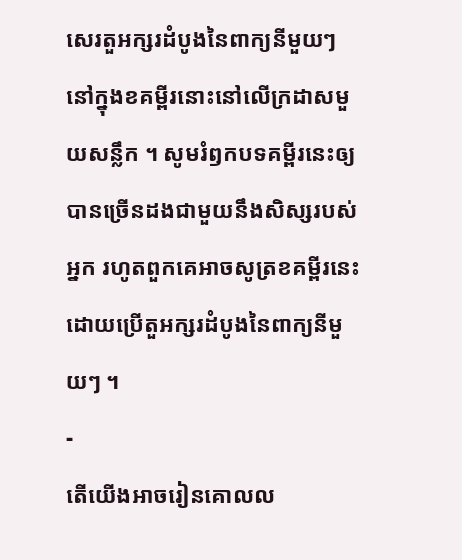សេរតួអក្សរដំបូងនៃពាក្យនីមួយៗ នៅក្នុងខគម្ពីរនោះនៅលើក្រដាសមួយសន្លឹក ។ សូមរំឭកបទគម្ពីរនេះឲ្យបានច្រើនដងជាមួយនឹងសិស្សរបស់អ្នក រហូតពួកគេអាចសូត្រខគម្ពីរនេះដោយប្រើតួអក្សរដំបូងនៃពាក្យនីមួយៗ ។
-
តើយើងអាចរៀនគោលល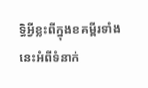ទ្ធិអ្វីខ្លះពីក្នុងខគម្ពីរទាំងនេះអំពីទំនាក់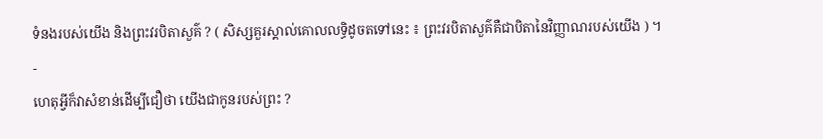ទំនងរបស់យើង និងព្រះវរបិតាសួគ៌ ? ( សិស្សគួរស្គាល់គោលលទ្ធិដូចតទៅនេះ ៖ ព្រះវរបិតាសួគ៌គឺជាបិតានៃវិញ្ញាណរបស់យើង ) ។
-
ហេតុអ្វីក៏វាសំខាន់ដើម្បីជឿថា យើងជាកូនរបស់ព្រះ ?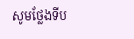សូមថ្លែងទីប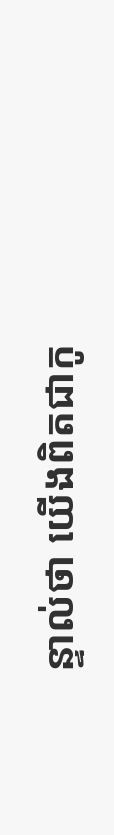ន្ទាល់ថា យើងពិតជាកូ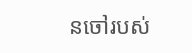នចៅរបស់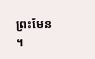ព្រះមែន ។